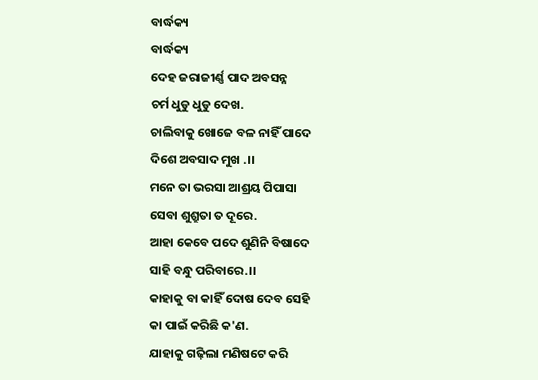ବାର୍ଦ୍ଧକ୍ୟ
ବାର୍ଦ୍ଧକ୍ୟ
ଦେହ ଜରାଜୀର୍ଣ୍ଣ ପାଦ ଅବସନ୍ନ
ଚର୍ମ ଧୁଡୁ ଧୁଡୁ ଦେଖ.
ଚାଲିବାକୁ ଖୋଜେ ବଳ ନାହିଁ ପାଦେ
ଦିଶେ ଅବସାଦ ମୁଖ .।।
ମନେ ତା ଭରସା ଆଶ୍ରୟ ପିପାସା
ସେବା ଶୁଶ୍ରୁତା ତ ଦୂରେ.
ଆହା କେବେ ପଦେ ଶୁଣିନି ବିଷାଦେ
ସାହି ବନ୍ଧୁ ପରିବାରେ.।।
କାହାକୁ ବା କାହିଁ ଦୋଷ ଦେବ ସେହି
କା ପାଇଁ କରିଛି କ'ଣ.
ଯାହାକୁ ଗଢ଼ିଲା ମଣିଷଟେ କରି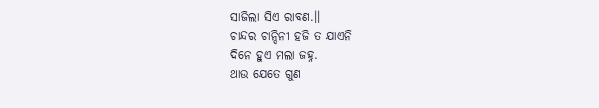ସାଜିଲା ସିଏ ରାବଣ.।।
ଚାନ୍ଦର ଚାନ୍ଦିନୀ ହଜି ତ ଯାଏନି
ଦିନେ ହୁଏ ମଲା ଜହ୍ନ.
ଥାଉ ଯେତେ ଗୁଣ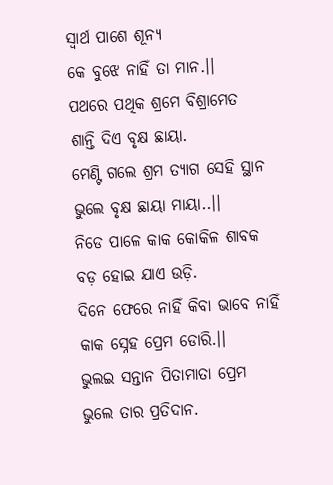ସ୍ବାର୍ଥ ପାଶେ ଶୂନ୍ୟ
କେ ବୁଝେ ନାହିଁ ତା ମାନ.।।
ପଥରେ ପଥିକ ଶ୍ରମେ ବିଶ୍ରାମେତ
ଶାନ୍ତି ଦିଏ ବୃକ୍ଷ ଛାୟା.
ମେଣ୍ଟି ଗଲେ ଶ୍ରମ ତ୍ୟାଗ ସେହି ସ୍ଥାନ
ଭୁଲେ ବୃକ୍ଷ ଛାୟା ମାୟା..।।
ନିଡେ ପାଳେ କାକ କୋକିଳ ଶାବକ
ବଡ଼ ହୋଇ ଯାଏ ଉଡ଼ି.
ଦିନେ ଫେରେ ନାହିଁ କିବା ଭାବେ ନାହିଁ
କାକ ସ୍ନେହ ପ୍ରେମ ଡୋରି.।।
ଭୁଲଇ ସନ୍ତାନ ପିତାମାତା ପ୍ରେମ
ଭୁଲେ ତାର ପ୍ରତିଦାନ.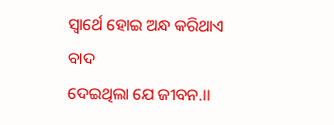ସ୍ବାର୍ଥେ ହୋଇ ଅନ୍ଧ କରିଥାଏ ବାଦ
ଦେଇଥିଲା ଯେ ଜୀବନ.।।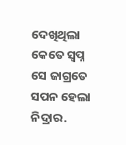ଦେଖିଥିଲା କେତେ ସ୍ବପ୍ନ ସେ ଜାଗ୍ରତେ
ସପନ ହେଲା ନିଦ୍ରାର.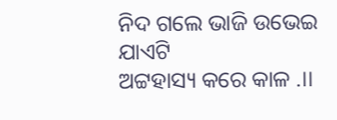ନିଦ ଗଲେ ଭାଜି ଉଭେଇ ଯାଏଟି
ଅଟ୍ଟହାସ୍ୟ କରେ କାଳ .।।